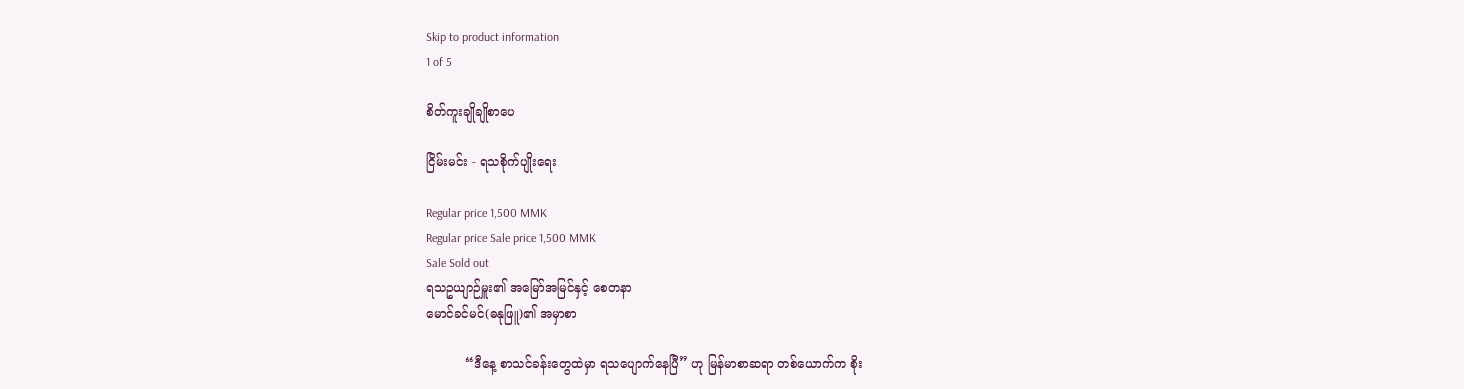Skip to product information
1 of 5

စိတ်ကူးချိုချိုစာပေ

ငြိမ်းမင်း - ရသစိုက်ပျိုးရေး

Regular price 1,500 MMK
Regular price Sale price 1,500 MMK
Sale Sold out
ရသဥယျာဉ်မှူး၏ အမြော်အမြင်နှင့် စေတနာ
မောင်ခင်မင်(ဓနုဖြူ)၏ အမှာစာ

          “ဒီနေ့ စာသင်ခန်းတွေထဲမှာ ရသပျောက်နေပြီ” ဟု မြန်မာစာဆရာ တစ်ယောက်က စိုး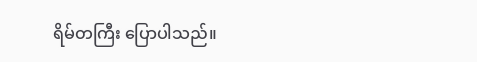ရိမ်တကြီး ပြောပါသည်။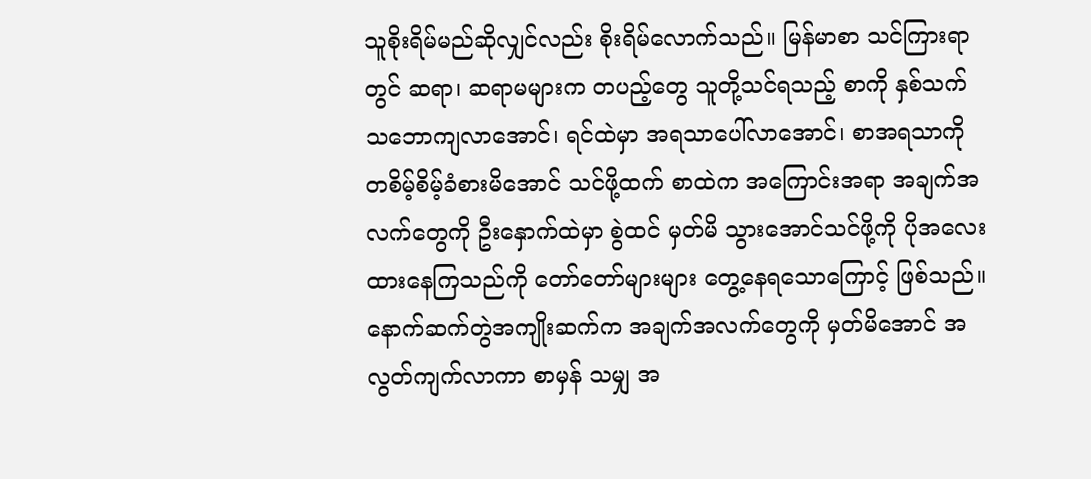သူစိုးရိမ်မည်ဆိုလျှင်လည်း စိုးရိမ်လောက်သည်။ မြန်မာစာ သင်ကြားရာတွင် ဆရာ၊ ဆရာမများက တပည့်တွေ သူတို့သင်ရသည့် စာကို နှစ်သက်သဘောကျလာအောင်၊ ရင်ထဲမှာ အရသာပေါ်လာအောင်၊ စာအရသာကို တစိမ့်စိမ့်ခံစားမိအောင် သင်ဖို့ထက် စာထဲက အကြောင်းအရာ အချက်အလက်တွေကို ဦးနှောက်ထဲမှာ စွဲထင် မှတ်မိ သွားအောင်သင်ဖို့ကို ပိုအလေးထားနေကြသည်ကို တော်တော်များများ တွေ့နေရသောကြောင့် ဖြစ်သည်။ နောက်ဆက်တွဲအကျိုးဆက်က အချက်အလက်တွေကို မှတ်မိအောင် အလွတ်ကျက်လာကာ စာမှန် သမျှ အ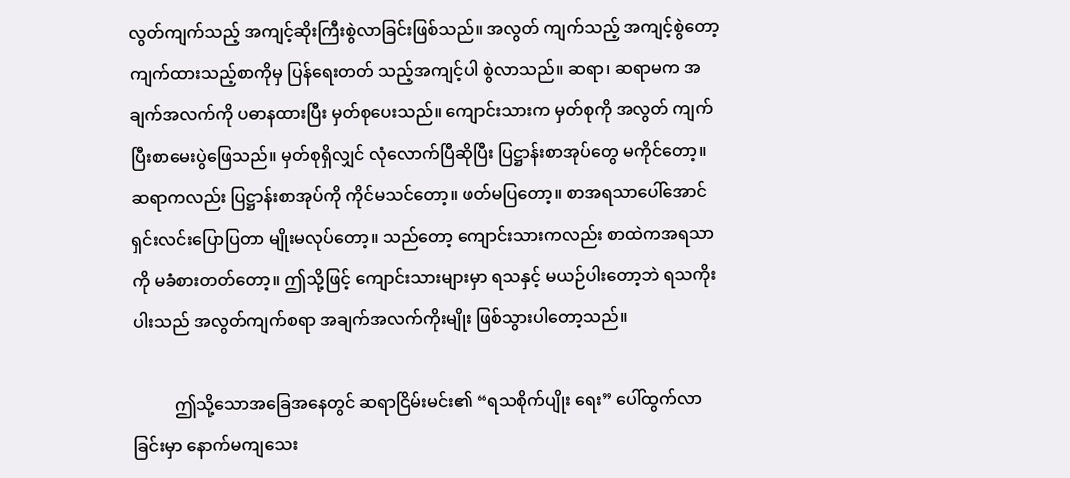လွတ်ကျက်သည့် အကျင့်ဆိုးကြီးစွဲလာခြင်းဖြစ်သည်။ အလွတ် ကျက်သည့် အကျင့်စွဲတော့ ကျက်ထားသည့်စာကိုမှ ပြန်ရေးတတ် သည့်အကျင့်ပါ စွဲလာသည်။ ဆရာ၊ ဆရာမက အချက်အလက်ကို ပဓာနထားပြီး မှတ်စုပေးသည်။ ကျောင်းသားက မှတ်စုကို အလွတ် ကျက်ပြီးစာမေးပွဲဖြေသည်။ မှတ်စုရှိလျှင် လုံလောက်ပြီဆိုပြီး ပြဋ္ဌာန်းစာအုပ်တွေ မကိုင်တော့။ ဆရာကလည်း ပြဋ္ဌာန်းစာအုပ်ကို ကိုင်မသင်တော့။ ဖတ်မပြတော့။ စာအရသာပေါ်အောင် ရှင်းလင်းပြောပြတာ မျိုးမလုပ်တော့။ သည်တော့ ကျောင်းသားကလည်း စာထဲကအရသာကို မခံစားတတ်တော့။ ဤသို့ဖြင့် ကျောင်းသားများမှာ ရသနှင့် မယဉ်ပါးတော့ဘဲ ရသကိုးပါးသည် အလွတ်ကျက်စရာ အချက်အလက်ကိုးမျိုး ဖြစ်သွားပါတော့သည်။

          ဤသို့သောအခြေအနေတွင် ဆရာငြိမ်းမင်း၏ “ရသစိုက်ပျိုး ရေး” ပေါ်ထွက်လာခြင်းမှာ နောက်မကျသေး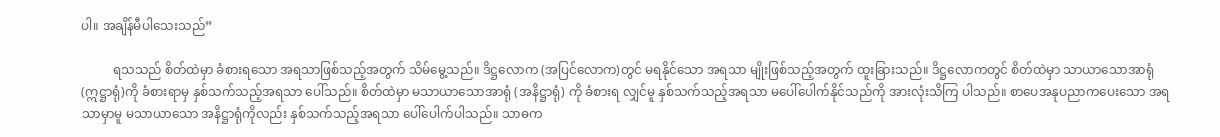ပါ။ အချိန်မီပါသေးသည်”

          ရသသည် စိတ်ထဲမှာ ခံစားရသော အရသာဖြစ်သည့်အတွက် သိမ်မွေ့သည်။ ဒိဋ္ဌလောက (အပြင်လောက)တွင် မရနိုင်သော အရသာ မျိုးဖြစ်သည့်အတွက် ထူးခြားသည်။ ဒိဋ္ဌလောကတွင် စိတ်ထဲမှာ သာယာသောအာရုံ (ဣဋ္ဌာရုံ)ကို ခံစားရာမှ နှစ်သက်သည့်အရသာ ပေါ်သည်။ စိတ်ထဲမှာ မသာယာသောအာရုံ (အနိဋ္ဌာရုံ) ကို ခံစားရ လျှင်မူ နှစ်သက်သည့်အရသာ မပေါ်ပေါက်နိုင်သည်ကို အားလုံးသိကြ ပါသည်။ စာပေအနုပညာကပေးသော အရသာမှာမူ မသာယာသော အနိဋ္ဌာရုံကိုလည်း နှစ်သက်သည့်အရသာ ပေါ်ပေါက်ပါသည်။ သာဓက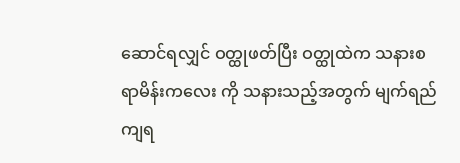ဆောင်ရလျှင် ဝတ္ထုဖတ်ပြီး ဝတ္ထုထဲက သနားစရာမိန်းကလေး ကို သနားသည့်အတွက် မျက်ရည်ကျရ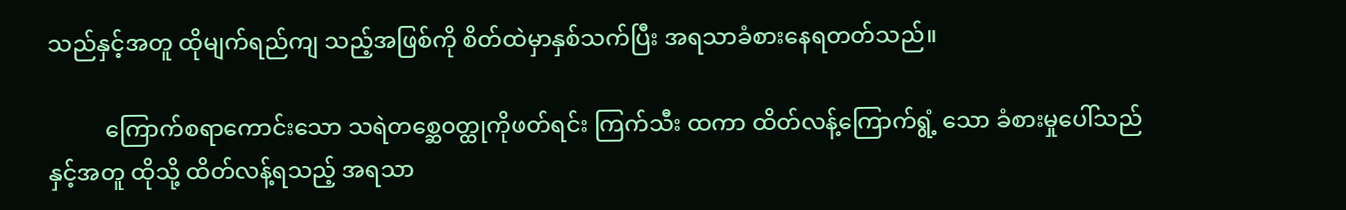သည်နှင့်အတူ ထိုမျက်ရည်ကျ သည့်အဖြစ်ကို စိတ်ထဲမှာနှစ်သက်ပြီး အရသာခံစားနေရတတ်သည်။

          ကြောက်စရာကောင်းသော သရဲတစ္ဆေ၀တ္ထုကိုဖတ်ရင်း ကြက်သီး ထကာ ထိတ်လန့်ကြောက်ရွံ့ သော ခံစားမှုပေါ်သည်နှင့်အတူ ထိုသို့ ထိတ်လန့်ရသည့် အရသာ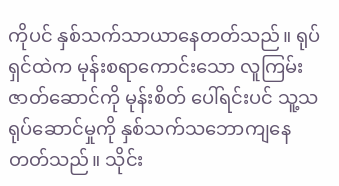ကိုပင် နှစ်သက်သာယာနေတတ်သည်။ ရုပ်ရှင်ထဲက မုန်းစရာကောင်းသော လူကြမ်းဇာတ်ဆောင်ကို မုန်းစိတ် ပေါ်ရင်းပင် သူ့သရုပ်ဆောင်မှုကို နှစ်သက်သဘောကျနေတတ်သည်။ သိုင်း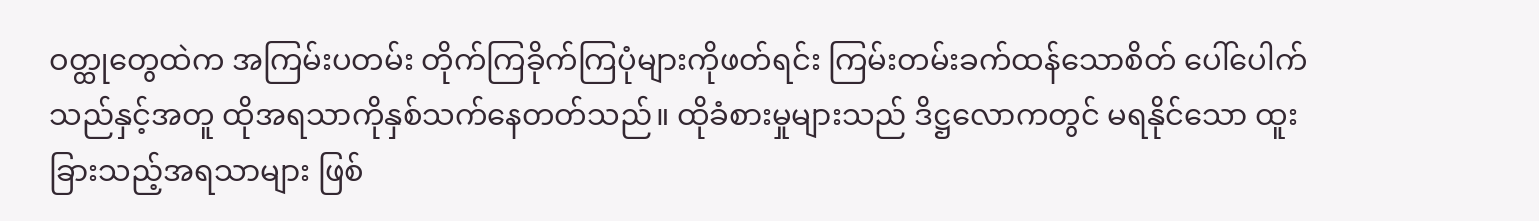ဝတ္ထုတွေထဲက အကြမ်းပတမ်း တိုက်ကြခိုက်ကြပုံများကိုဖတ်ရင်း ကြမ်းတမ်းခက်ထန်သောစိတ် ပေါ်ပေါက်သည်နှင့်အတူ ထိုအရသာကိုနှစ်သက်နေတတ်သည်။ ထိုခံစားမှုများသည် ဒိဋ္ဌလောကတွင် မရနိုင်သော ထူးခြားသည့်အရသာများ ဖြစ်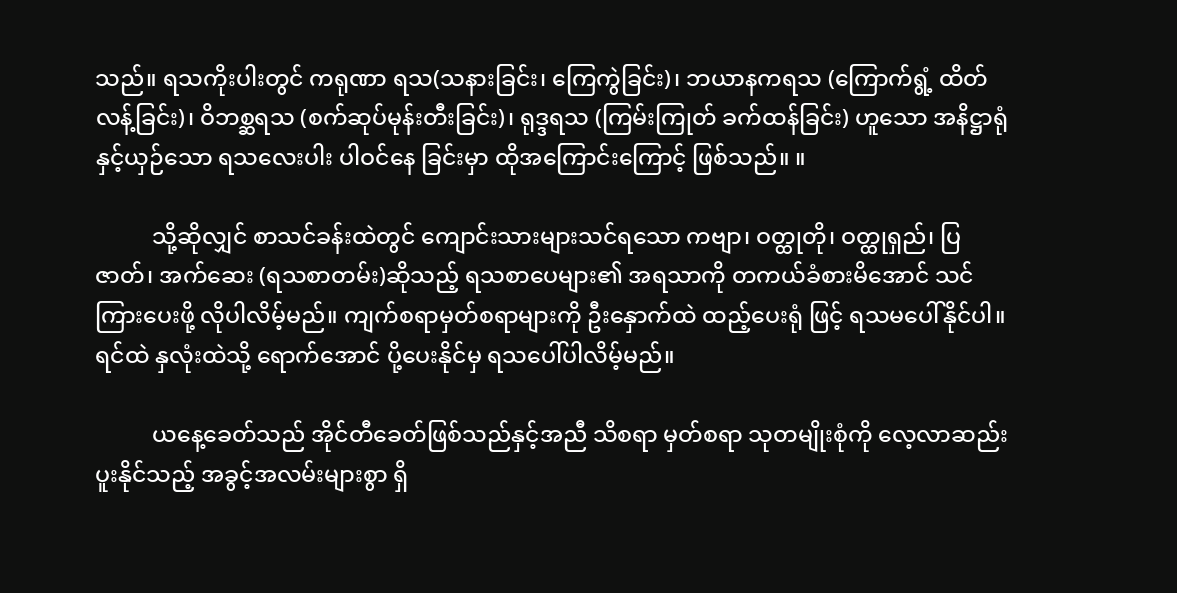သည်။ ရသကိုးပါးတွင် ကရုဏာ ရသ(သနားခြင်း၊ ကြေကွဲခြင်း)၊ ဘယာနကရသ (ကြောက်ရွံ့ ထိတ် လန့်ခြင်း)၊ ဝိဘစ္ဆရသ (စက်ဆုပ်မုန်းတီးခြင်း)၊ ရုဒ္ဒရသ (ကြမ်းကြုတ် ခက်ထန်ခြင်း) ဟူသော အနိဋ္ဌာရုံနှင့်ယှဉ်သော ရသလေးပါး ပါဝင်နေ ခြင်းမှာ ထိုအကြောင်းကြောင့် ဖြစ်သည်။ ။

          သို့ဆိုလျှင် စာသင်ခန်းထဲတွင် ကျောင်းသားများသင်ရသော ကဗျာ၊ ဝတ္ထုတို၊ ဝတ္ထုရှည်၊ ပြဇာတ်၊ အက်ဆေး (ရသစာတမ်း)ဆိုသည့် ရသစာပေများ၏ အရသာကို တကယ်ခံစားမိအောင် သင်ကြားပေးဖို့ လိုပါလိမ့်မည်။ ကျက်စရာမှတ်စရာများကို ဦးနှောက်ထဲ ထည့်ပေးရုံ ဖြင့် ရသမပေါ်နိုင်ပါ။ ရင်ထဲ နှလုံးထဲသို့ ရောက်အောင် ပို့ပေးနိုင်မှ ရသပေါ်ပါလိမ့်မည်။

          ယနေ့ခေတ်သည် အိုင်တီခေတ်ဖြစ်သည်နှင့်အညီ သိစရာ မှတ်စရာ သုတမျိုးစုံကို လေ့လာဆည်းပူးနိုင်သည့် အခွင့်အလမ်းများစွာ ရှိ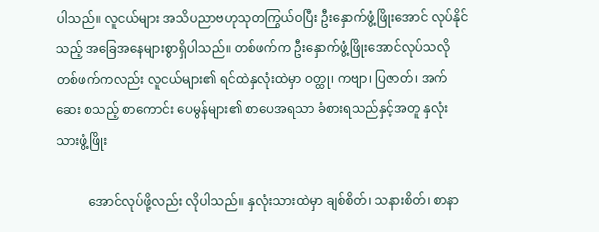ပါသည်။ လူငယ်များ အသိပညာဗဟုသုတကြွယ်ဝပြီး ဦးနှောက်ဖွံ့ဖြိုးအောင် လုပ်နိုင်သည့် အခြေအနေများစွာရှိပါသည်။ တစ်ဖက်က ဦးနှောက်ဖွံ့ဖြိုးအောင်လုပ်သလို တစ်ဖက်ကလည်း လူငယ်များ၏ ရင်ထဲနှလုံးထဲမှာ ဝတ္ထု၊ ကဗျာ၊ ပြဇာတ်၊ အက်ဆေး စသည့် စာကောင်း ပေမွန်များ၏ စာပေအရသာ ခံစားရသည်နှင့်အတူ နှလုံးသားဖွံ့ဖြိုး

          အောင်လုပ်ဖို့လည်း လိုပါသည်။ နှလုံးသားထဲမှာ ချစ်စိတ်၊ သနားစိတ်၊ စာနာ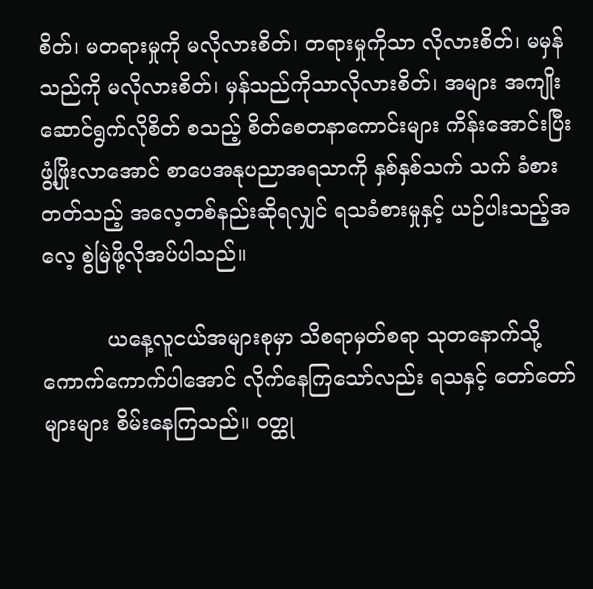စိတ်၊ မတရားမှုကို မလိုလားစိတ်၊ တရားမှုကိုသာ လိုလားစိတ်၊ မမှန်သည်ကို မလိုလားစိတ်၊ မှန်သည်ကိုသာလိုလားစိတ်၊ အများ အကျိုး ဆောင်ရွက်လိုစိတ် စသည့် စိတ်စေတနာကောင်းများ ကိန်းအောင်းပြီး ဖွံ့ဖြိုးလာအောင် စာပေအနုပညာအရသာကို နှစ်နှစ်သက် သက် ခံစားတတ်သည့် အလေ့တစ်နည်းဆိုရလျှင် ရသခံစားမှုနှင့် ယဉ်ပါးသည့်အလေ့ စွဲမြဲဖို့လိုအပ်ပါသည်။

          ယနေ့လူငယ်အများစုမှာ သိစရာမှတ်စရာ သုတနောက်သို့ ကောက်ကောက်ပါအောင် လိုက်နေကြသော်လည်း ရသနှင့် တော်တော် များများ စိမ်းနေကြသည်။ ဝတ္ထု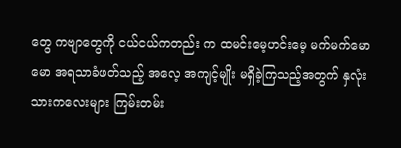တွေ ကဗျာတွေကို ငယ်ငယ်ကတည်း က ထမင်းမေ့ဟင်းမေ့ မက်မက်မောမော အရသာခံဖတ်သည့် အလေ့ အကျင့်မျိုး မရှိခဲ့ကြသည့်အတွက် နှလုံးသားကလေးများ ကြမ်းတမ်း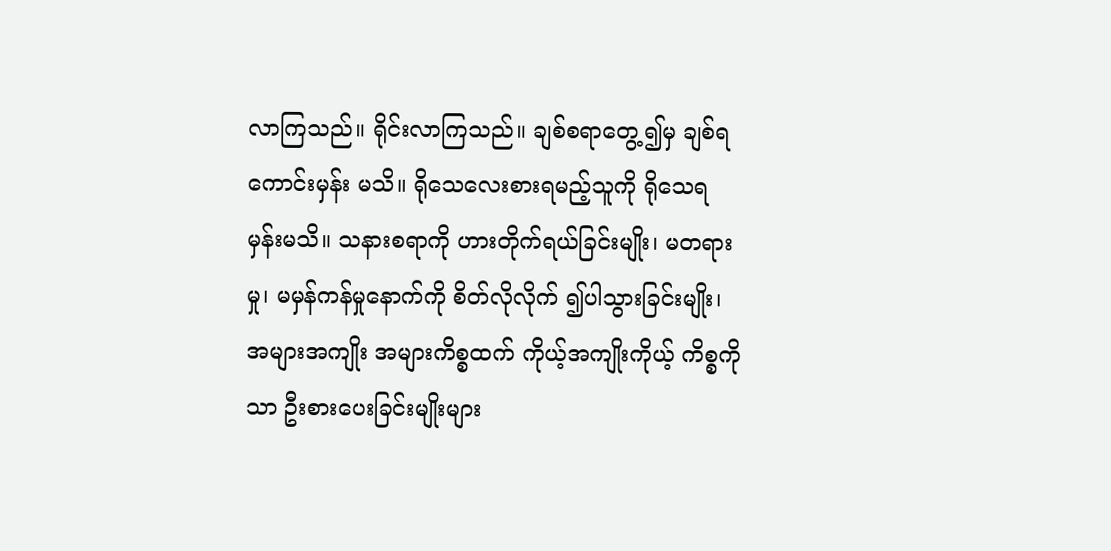လာကြသည်။ ရိုင်းလာကြသည်။ ချစ်စရာတွေ့၍မှ ချစ်ရကောင်းမှန်း မသိ။ ရိုသေလေးစားရမည့်သူကို ရိုသေရမှန်းမသိ။ သနားစရာကို ဟားတိုက်ရယ်ခြင်းမျိုး၊ မတရားမှု၊ မမှန်ကန်မှုနောက်ကို စိတ်လိုလိုက် ၍ပါသွားခြင်းမျိုး၊ အများအကျိုး အများကိစ္စထက် ကိုယ့်အကျိုးကိုယ့် ကိစ္စကိုသာ ဦးစားပေးခြင်းမျိုးများ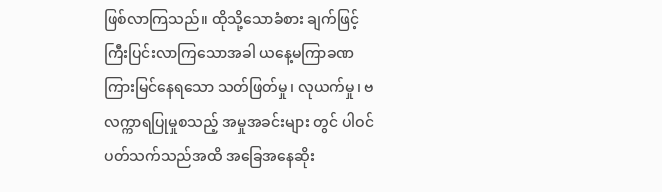ဖြစ်လာကြသည်။ ထိုသို့သောခံစား ချက်ဖြင့် ကြီးပြင်းလာကြသောအခါ ယနေ့မကြာခဏ ကြားမြင်နေရသော သတ်ဖြတ်မှု၊ လုယက်မှု၊ ဗလက္ကာရပြုမှုစသည့် အမှုအခင်းများ တွင် ပါဝင်ပတ်သက်သည်အထိ အခြေအနေဆိုး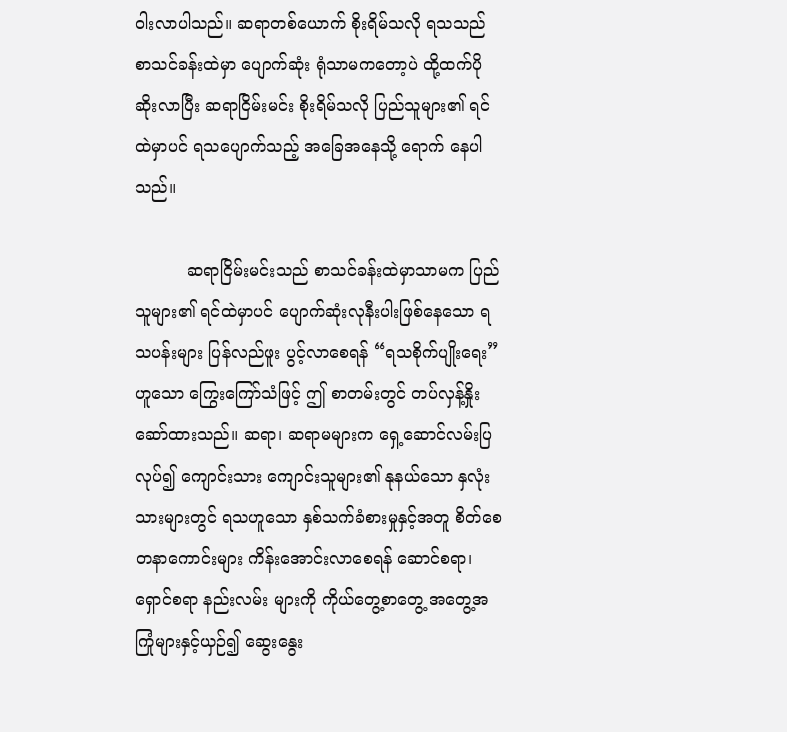ဝါးလာပါသည်။ ဆရာတစ်ယောက် စိုးရိမ်သလို ရသသည် စာသင်ခန်းထဲမှာ ပျောက်ဆုံး ရုံသာမကတော့ပဲ ထို့ထက်ပိုဆိုးလာပြီး ဆရာငြိမ်းမင်း စိုးရိမ်သလို ပြည်သူများ၏ ရင်ထဲမှာပင် ရသပျောက်သည့် အခြေအနေသို့ ရောက် နေပါသည်။

          ဆရာငြိမ်းမင်းသည် စာသင်ခန်းထဲမှာသာမက ပြည်သူများ၏ ရင်ထဲမှာပင် ပျောက်ဆုံးလုနီးပါးဖြစ်နေသော ရသပန်းများ ပြန်လည်ဖူး ပွင့်လာစေရန် “ရသစိုက်ပျိုးရေး” ဟူသော ကြွေးကြော်သံဖြင့် ဤ စာတမ်းတွင် တပ်လှန့်နှိုးဆော်ထားသည်။ ဆရာ၊ ဆရာမများက ရှေ့ဆောင်လမ်းပြလုပ်၍ ကျောင်းသား ကျောင်းသူများ၏ နုနယ်သော နှလုံးသားများတွင် ရသဟူသော နှစ်သက်ခံစားမှုနှင့်အတူ စိတ်စေတနာကောင်းများ ကိန်းအောင်းလာစေရန် ဆောင်စရာ၊ ရှောင်စရာ နည်းလမ်း များကို ကိုယ်တွေ့စာတွေ့ အတွေ့အကြုံများနှင့်ယှဉ်၍ ဆွေးနွေး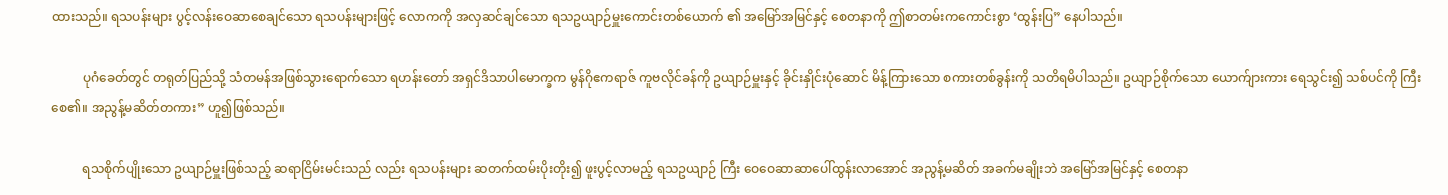ထားသည်။ ရသပန်းများ ပွင့်လန်းဝေဆာစေချင်သော ရသပန်းများဖြင့် လောကကို အလှဆင်ချင်သော ရသဥယျာဉ်မှူးကောင်းတစ်ယောက် ၏ အမြော်အမြင်နှင့် စေတနာကို ဤစာတမ်းကကောင်းစွာ ‘ထွန်းပြ” နေပါသည်။

          ပုဂံခေတ်တွင် တရုတ်ပြည်သို့ သံတမန်အဖြစ်သွားရောက်သော ရဟန်းတော် အရှင်ဒိသာပါမောက္ခက မွန်ဂိုဧကရာဇ် ကူဗလိုင်ခန်ကို ဥယျာဉ်မှူးနှင့် ခိုင်းနှိုင်းပုံဆောင် မိန့်ကြားသော စကားတစ်ခွန်းကို သတိရမိပါသည်။ ဥယျာဉ်စိုက်သော ယောက်ျားကား ရေသွင်း၍ သစ်ပင်ကို ကြီးစေ၏။ အညွန့်မဆိတ်တကား” ဟူ၍ဖြစ်သည်။

          ရသစိုက်ပျိုးသော ဥယျာဉ်မှူးဖြစ်သည့် ဆရာငြိမ်းမင်းသည် လည်း ရသပန်းများ ဆတက်ထမ်းပိုးတိုး၍ ဖူးပွင့်လာမည့် ရသဥယျာဉ် ကြီး ဝေဝေဆာဆာပေါ်ထွန်းလာအောင် အညွန့်မဆိတ် အခက်မချိုးဘဲ အမြော်အမြင်နှင့် စေတနာ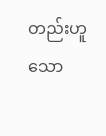တည်းဟူသော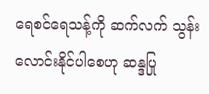ရေစင်ရေသန့်ကို ဆက်လက် သွန်းလောင်းနိုင်ပါစေဟု ဆန္ဒပြု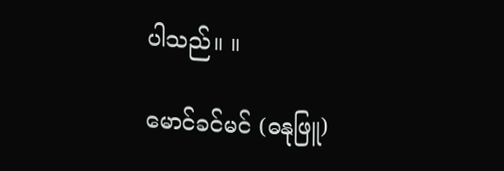ပါသည်။ ။

မောင်ခင်မင် (ဓနုဖြူ)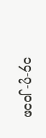၁၄-၇-၂၀၁၈